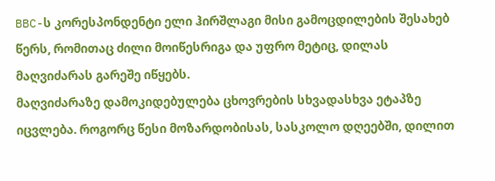BBC-ს კორესპონდენტი ელი ჰირშლაგი მისი გამოცდილების შესახებ წერს, რომითაც ძილი მოიწესრიგა და უფრო მეტიც, დილას მაღვიძარას გარეშე იწყებს.
მაღვიძარაზე დამოკიდებულება ცხოვრების სხვადასხვა ეტაპზე იცვლება. როგორც წესი მოზარდობისას, სასკოლო დღეებში, დილით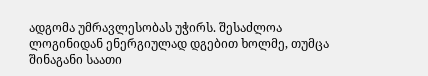ადგომა უმრავლესობას უჭირს. შესაძლოა ლოგინიდან ენერგიულად დგებით ხოლმე, თუმცა შინაგანი საათი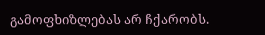გამოფხიზლებას არ ჩქარობს.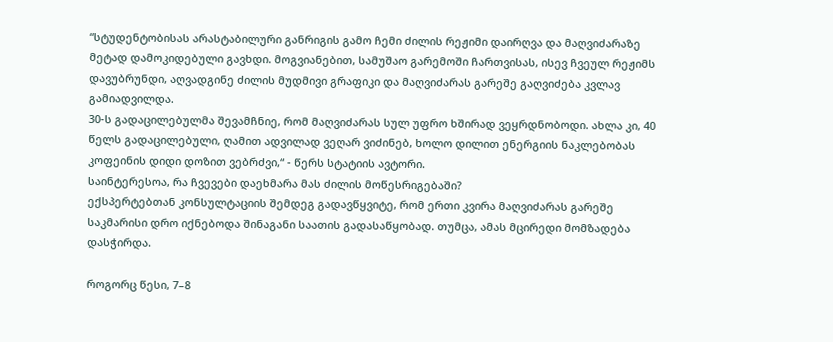“სტუდენტობისას არასტაბილური განრიგის გამო ჩემი ძილის რეჟიმი დაირღვა და მაღვიძარაზე მეტად დამოკიდებული გავხდი. მოგვიანებით, სამუშაო გარემოში ჩართვისას, ისევ ჩვეულ რეჟიმს დავუბრუნდი, აღვადგინე ძილის მუდმივი გრაფიკი და მაღვიძარას გარეშე გაღვიძება კვლავ გამიადვილდა.
30-ს გადაცილებულმა შევამჩნიე, რომ მაღვიძარას სულ უფრო ხშირად ვეყრდნობოდი. ახლა კი, 40 წელს გადაცილებული, ღამით ადვილად ვეღარ ვიძინებ, ხოლო დილით ენერგიის ნაკლებობას კოფეინის დიდი დოზით ვებრძვი,“ - წერს სტატიის ავტორი.
საინტერესოა, რა ჩვევები დაეხმარა მას ძილის მოწესრიგებაში?
ექსპერტებთან კონსულტაციის შემდეგ გადავწყვიტე, რომ ერთი კვირა მაღვიძარას გარეშე საკმარისი დრო იქნებოდა შინაგანი საათის გადასაწყობად. თუმცა, ამას მცირედი მომზადება დასჭირდა.

როგორც წესი, 7–8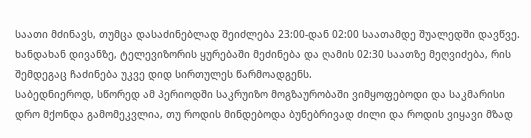საათი მძინავს, თუმცა დასაძინებლად შეიძლება 23:00-დან 02:00 საათამდე შუალედში დავწვე. ხანდახან დივანზე, ტელევიზორის ყურებაში მეძინება და ღამის 02:30 საათზე მეღვიძება, რის შემდეგაც ჩაძინება უკვე დიდ სირთულეს წარმოადგენს.
საბედნიეროდ, სწორედ ამ პერიოდში საკრუიზო მოგზაურობაში ვიმყოფებოდი და საკმარისი დრო მქონდა გამომეკვლია, თუ როდის მინდებოდა ბუნებრივად ძილი და როდის ვიყავი მზად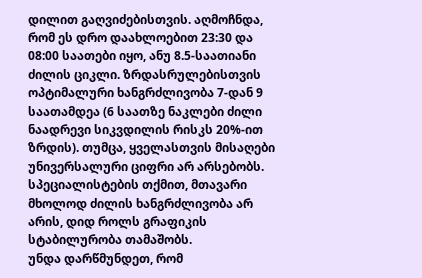დილით გაღვიძებისთვის. აღმოჩნდა, რომ ეს დრო დაახლოებით 23:30 და 08:00 საათები იყო, ანუ 8.5-საათიანი ძილის ციკლი. ზრდასრულებისთვის ოპტიმალური ხანგრძლივობა 7-დან 9 საათამდეა (6 საათზე ნაკლები ძილი ნაადრევი სიკვდილის რისკს 20%-ით ზრდის). თუმცა, ყველასთვის მისაღები უნივერსალური ციფრი არ არსებობს.
სპეციალისტების თქმით, მთავარი მხოლოდ ძილის ხანგრძლივობა არ არის, დიდ როლს გრაფიკის სტაბილურობა თამაშობს.
უნდა დარწმუნდეთ, რომ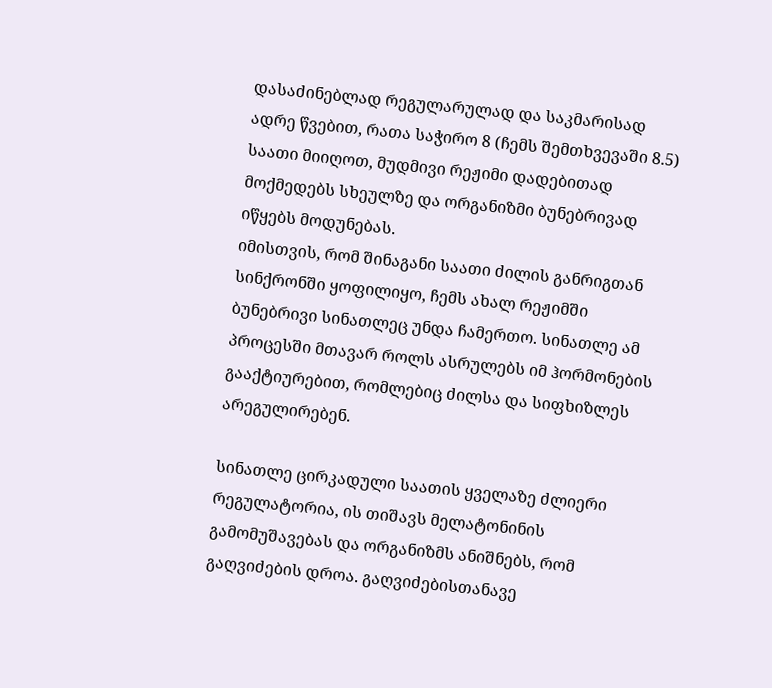დასაძინებლად რეგულარულად და საკმარისად ადრე წვებით, რათა საჭირო 8 (ჩემს შემთხვევაში 8.5) საათი მიიღოთ, მუდმივი რეჟიმი დადებითად მოქმედებს სხეულზე და ორგანიზმი ბუნებრივად იწყებს მოდუნებას.
იმისთვის, რომ შინაგანი საათი ძილის განრიგთან სინქრონში ყოფილიყო, ჩემს ახალ რეჟიმში ბუნებრივი სინათლეც უნდა ჩამერთო. სინათლე ამ პროცესში მთავარ როლს ასრულებს იმ ჰორმონების გააქტიურებით, რომლებიც ძილსა და სიფხიზლეს არეგულირებენ.

სინათლე ცირკადული საათის ყველაზე ძლიერი რეგულატორია, ის თიშავს მელატონინის გამომუშავებას და ორგანიზმს ანიშნებს, რომ გაღვიძების დროა. გაღვიძებისთანავე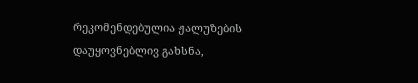რეკომენდებულია ჟალუზების დაუყოვნებლივ გახსნა,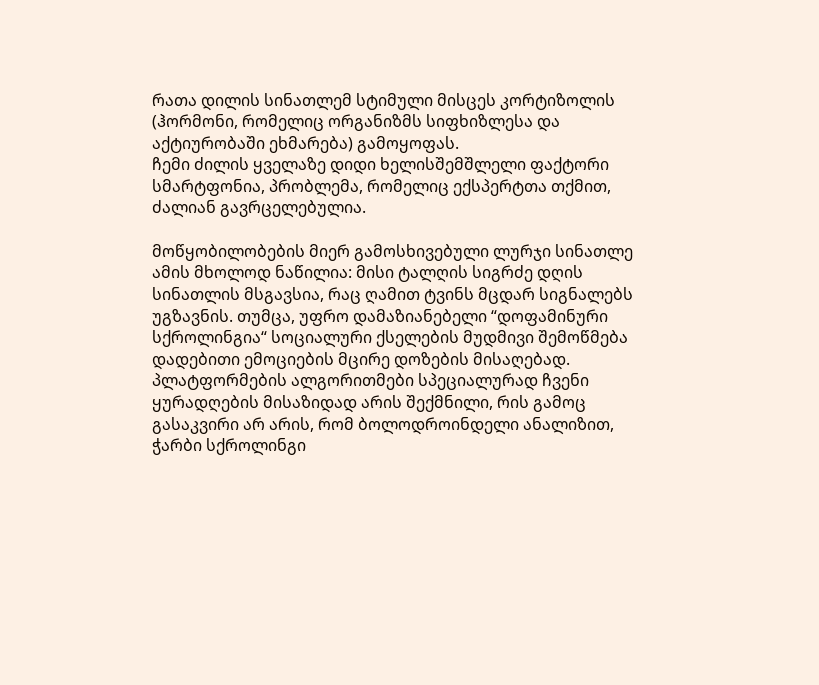რათა დილის სინათლემ სტიმული მისცეს კორტიზოლის (ჰორმონი, რომელიც ორგანიზმს სიფხიზლესა და აქტიურობაში ეხმარება) გამოყოფას.
ჩემი ძილის ყველაზე დიდი ხელისშემშლელი ფაქტორი სმარტფონია, პრობლემა, რომელიც ექსპერტთა თქმით, ძალიან გავრცელებულია.

მოწყობილობების მიერ გამოსხივებული ლურჯი სინათლე ამის მხოლოდ ნაწილია: მისი ტალღის სიგრძე დღის სინათლის მსგავსია, რაც ღამით ტვინს მცდარ სიგნალებს უგზავნის. თუმცა, უფრო დამაზიანებელი “დოფამინური სქროლინგია“ სოციალური ქსელების მუდმივი შემოწმება დადებითი ემოციების მცირე დოზების მისაღებად. პლატფორმების ალგორითმები სპეციალურად ჩვენი ყურადღების მისაზიდად არის შექმნილი, რის გამოც გასაკვირი არ არის, რომ ბოლოდროინდელი ანალიზით, ჭარბი სქროლინგი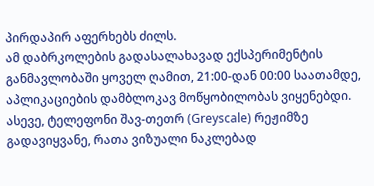პირდაპირ აფერხებს ძილს.
ამ დაბრკოლების გადასალახავად ექსპერიმენტის განმავლობაში ყოველ ღამით, 21:00-დან 00:00 საათამდე, აპლიკაციების დამბლოკავ მოწყობილობას ვიყენებდი. ასევე, ტელეფონი შავ-თეთრ (Greyscale) რეჟიმზე გადავიყვანე, რათა ვიზუალი ნაკლებად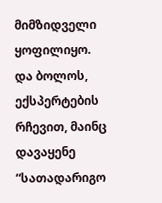მიმზიდველი ყოფილიყო.
და ბოლოს, ექსპერტების რჩევით, მაინც დავაყენე “სათადარიგო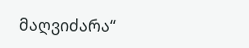მაღვიძარა“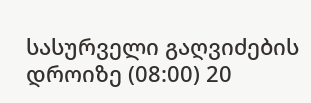სასურველი გაღვიძების დროიზე (08:00) 20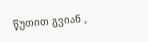წუთით გვიან ,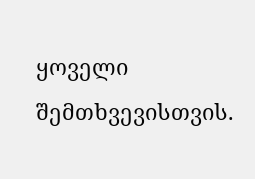ყოველი შემთხვევისთვის.